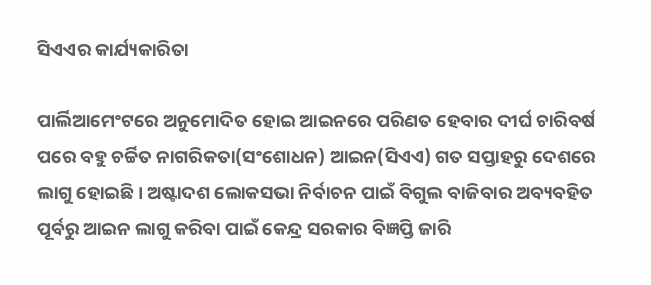ସିଏଏର କାର୍ଯ୍ୟକାରିତା

ପାର୍ଲିଆମେଂଟରେ ଅନୁମୋଦିତ ହୋଇ ଆଇନରେ ପରିଣତ ହେବାର ଦୀର୍ଘ ଚାରିବର୍ଷ ପରେ ବହୁ ଚର୍ଚ୍ଚିତ ନାଗରିକତା(ସଂଶୋଧନ) ଆଇନ(ସିଏଏ) ଗତ ସପ୍ତାହରୁ ଦେଶରେ ଲାଗୁ ହୋଇଛି । ଅଷ୍ଟାଦଶ ଲୋକସଭା ନିର୍ବାଚନ ପାଇଁ ବିଗୁଲ ବାଜିବାର ଅବ୍ୟବହିତ ପୂର୍ବରୁ ଆଇନ ଲାଗୁ କରିବା ପାଇଁ କେନ୍ଦ୍ର ସରକାର ବିଜ୍ଞପ୍ତି ଜାରି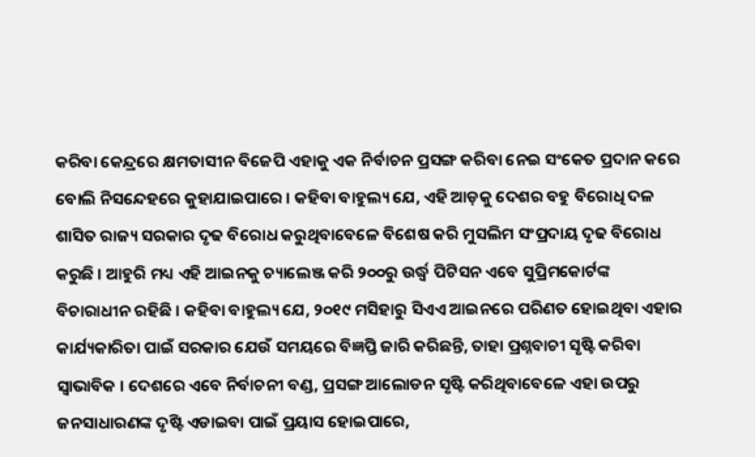କରିବା କେନ୍ଦ୍ରରେ କ୍ଷମତାସୀନ ବିଜେପି ଏହାକୁ ଏକ ନିର୍ବାଚନ ପ୍ରସଙ୍ଗ କରିବା ନେଇ ସଂକେତ ପ୍ରଦାନ କରେ ବୋଲି ନିସନ୍ଦେହରେ କୁହାଯାଇପାରେ । କହିବା ବାହୁଲ୍ୟ ଯେ, ଏହି ଆଡ଼କୁ ଦେଶର ବହୁ ବିରୋଧି ଦଳ ଶାସିତ ରାଜ୍ୟ ସରକାର ଦୃଢ ବିରୋଧ କରୁଥିବାବେଳେ ବିଶେଷ କରି ମୁସଲିମ ସଂପ୍ରଦାୟ ଦୃଢ ବିରୋଧ କରୁଛି । ଆହୁରି ମଧ୍ୟ ଏହି ଆଇନକୁ ଚ୍ୟାଲେଞ୍ଜ କରି ୨୦୦ରୁ ଉର୍ଦ୍ଧ୍ୱ ପିଟିସନ ଏବେ ସୁପ୍ରିମକୋର୍ଟଙ୍କ ବିଚାରାଧୀନ ରହିଛି । କହିବା ବାହୁଲ୍ୟ ଯେ, ୨୦୧୯ ମସିହାରୁ ସିଏଏ ଆଇନରେ ପରିଣତ ହୋଇଥିବା ଏହାର କାର୍ଯ୍ୟକାରିତା ପାଇଁ ସରକାର ଯେଉଁ ସମୟରେ ବିଜ୍ଞପ୍ତି ଜାରି କରିଛନ୍ତି, ତାହା ପ୍ରଶ୍ନବାଚୀ ସୃଷ୍ଟି କରିବା ସ୍ୱାଭାବିକ । ଦେଶରେ ଏବେ ନିର୍ବାଚନୀ ବଣ୍ଡ, ପ୍ରସଙ୍ଗ ଆଲୋଡନ ସୃଷ୍ଟି କରିଥିବାବେଳେ ଏହା ଉପରୁ ଜନସାଧାରଣଙ୍କ ଦୃଷ୍ଟି ଏଡାଇବା ପାଇଁ ପ୍ରୟାସ ହୋଇପାରେ,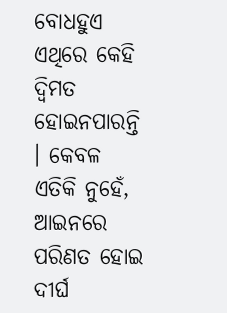ବୋଧହୁଏ ଏଥିରେ କେହି ଦ୍ୱିମତ ହୋଇନପାରନ୍ତି । କେବଳ ଏତିକି ନୁହେଁ, ଆଇନରେ ପରିଣତ ହୋଇ ଦୀର୍ଘ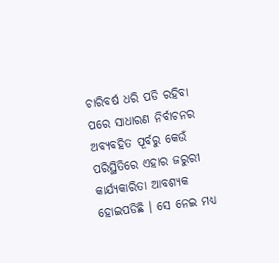ଚାରିବର୍ଷ ଧରି ପଡି ରହିବା ପରେ ସାଧାରଣ ନିର୍ବାଚନର ଅବ୍ୟବହିତ ପୂର୍ବରୁ କେଉଁ ପରିସ୍ଥିତିରେ ଏହାର ଜରୁରୀ କାର୍ଯ୍ୟକାରିତା ଆବଶ୍ୟକ ହୋଇପଡିଛି । ସେ ନେଇ ମଧ୍ୟ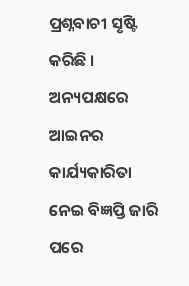ପ୍ରଶ୍ନବାଚୀ ସୃଷ୍ଟି କରିଛି । ଅନ୍ୟପକ୍ଷରେ ଆଇନର କାର୍ଯ୍ୟକାରିତା ନେଇ ବିଜ୍ଞପ୍ତି ଜାରି ପରେ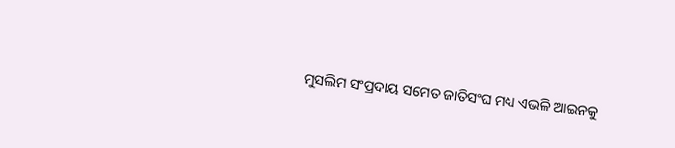ମୁସଲିମ ସଂପ୍ରଦାୟ ସମେତ ଜାତିସଂଘ ମଧ୍ୟ ଏଭଳି ଆଇନକୁ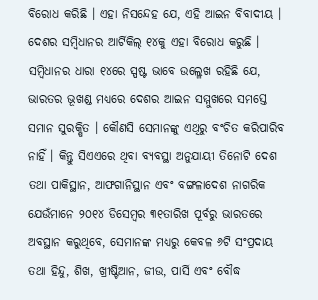ବିରୋଧ କରିଛି । ଏହା ନିସନ୍ଦେହ ଯେ, ଏହି ଆଇନ ବିବାଦୀୟ । ଦେଶର ସମ୍ବିଧାନର ଆର୍ଟିକିଲ୍ ୧୪କୁ ଏହା ବିରୋଧ କରୁଛି । ସମ୍ବିଧାନର ଧାରା ୧୪ରେ ସ୍ପଷ୍ଟ ଭାବେ ଉଲ୍ଳେଖ ରହିଛି ଯେ, ଭାରତର ଭୂଖଣ୍ଡ ମଧ୍ୟରେ ଦେଶର ଆଇନ ସମ୍ମୁଖରେ ସମସ୍ତେ ସମାନ ସୁରକ୍ଷିତ । କୌଣସି ସେମାନଙ୍କୁ ଏଥିରୁ ବଂଚିତ କରିପାରିବ ନାହିଁ । କିନ୍ତୁ ସିଏଏରେ ଥିବା ବ୍ୟବସ୍ଥା ଅନୁଯାୟୀ ତିନୋଟି ଦେଶ ତଥା ପାକିସ୍ଥାନ, ଆଫଗାନିସ୍ଥାନ ଏବଂ ବଙ୍ଗଳାଦେଶ ନାଗରିକ ଯେଉଁମାନେ ୨୦୧୪ ଡିସେମ୍ବର ୩୧ତାରିଖ ପୂର୍ବରୁ ଭାରତରେ ଅବସ୍ଥାନ କରୁଥିବେ, ସେମାନଙ୍କ ମଧ୍ୟରୁ କେବଳ ୬ଟି ସଂପ୍ରଦାୟ ତଥା ହିନ୍ଦୁ, ଶିଖ, ଖ୍ରୀଷ୍ଟିଆନ, ଜୀଉ, ପାର୍ସି ଏବଂ ବୌଦ୍ଧ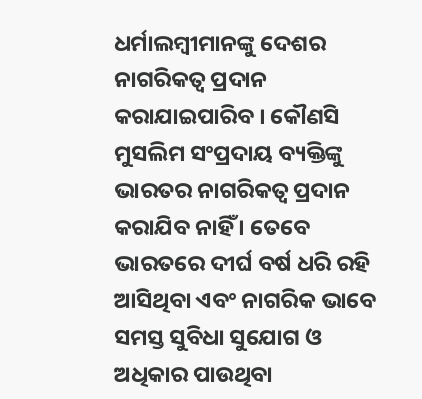ଧର୍ମାଲମ୍ବୀମାନଙ୍କୁ ଦେଶର ନାଗରିକତ୍ୱ ପ୍ରଦାନ କରାଯାଇପାରିବ । କୌଣସି ମୁସଲିମ ସଂପ୍ରଦାୟ ବ୍ୟକ୍ତିଙ୍କୁ ଭାରତର ନାଗରିକତ୍ୱ ପ୍ରଦାନ କରାଯିବ ନାହିଁ । ତେବେ ଭାରତରେ ଦୀର୍ଘ ବର୍ଷ ଧରି ରହି ଆସିଥିବା ଏବଂ ନାଗରିକ ଭାବେ ସମସ୍ତ ସୁବିଧା ସୁଯୋଗ ଓ ଅଧିକାର ପାଉଥିବା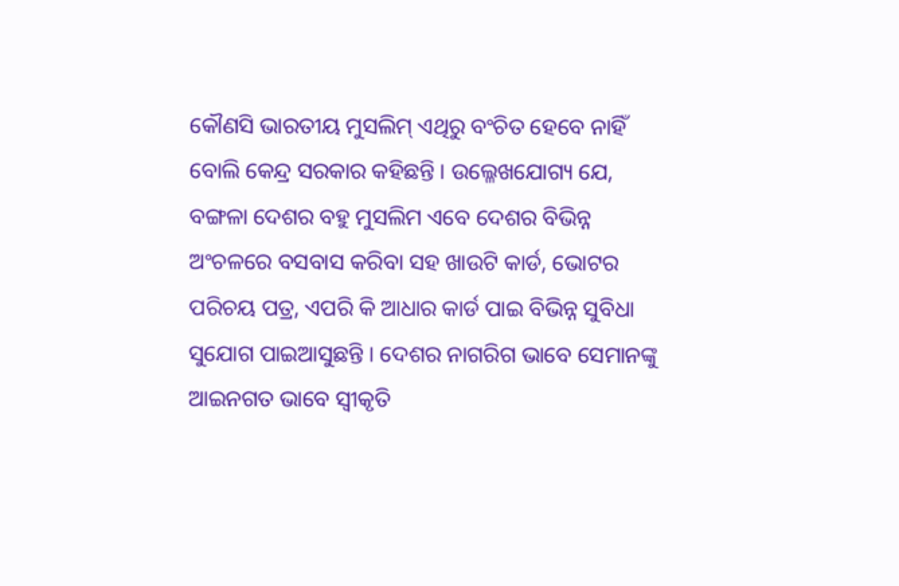କୌଣସି ଭାରତୀୟ ମୁସଲିମ୍ ଏଥିରୁ ବଂଚିତ ହେବେ ନାହିଁ ବୋଲି କେନ୍ଦ୍ର ସରକାର କହିଛନ୍ତି । ଉଲ୍ଳେଖଯୋଗ୍ୟ ଯେ, ବଙ୍ଗଳା ଦେଶର ବହୁ ମୁସଲିମ ଏବେ ଦେଶର ବିଭିନ୍ନ ଅଂଚଳରେ ବସବାସ କରିବା ସହ ଖାଉଟି କାର୍ଡ, ଭୋଟର ପରିଚୟ ପତ୍ର, ଏପରି କି ଆଧାର କାର୍ଡ ପାଇ ବିଭିନ୍ନ ସୁବିଧା ସୁଯୋଗ ପାଇଆସୁଛନ୍ତି । ଦେଶର ନାଗରିଗ ଭାବେ ସେମାନଙ୍କୁ ଆଇନଗତ ଭାବେ ସ୍ୱୀକୃତି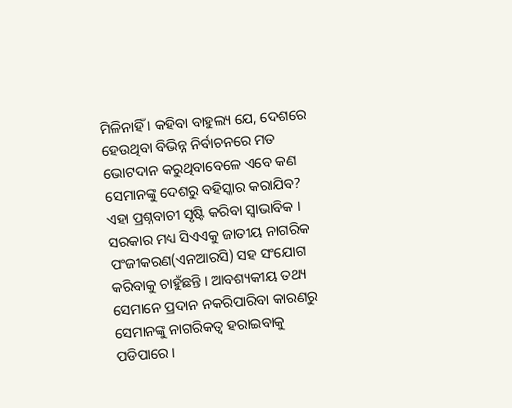ମିଳିନାହିଁ । କହିବା ବାହୁଲ୍ୟ ଯେ, ଦେଶରେ ହେଉଥିବା ବିଭିନ୍ନ ନିର୍ବାଚନରେ ମତ ଭୋଟଦାନ କରୁଥିବାବେଳେ ଏବେ କଣ ସେମାନଙ୍କୁ ଦେଶରୁ ବହିସ୍କାର କରାଯିବ? ଏହା ପ୍ରଶ୍ନବାଚୀ ସୃଷ୍ଟି କରିବା ସ୍ୱାଭାବିକ । ସରକାର ମଧ୍ୟ ସିଏଏକୁ ଜାତୀୟ ନାଗରିକ ପଂଜୀକରଣ(ଏନଆରସି) ସହ ସଂଯୋଗ କରିବାକୁ ଚାହୁଁଛନ୍ତି । ଆବଶ୍ୟକୀୟ ତଥ୍ୟ ସେମାନେ ପ୍ରଦାନ ନକରିପାରିବା କାରଣରୁ ସେମାନଙ୍କୁ ନାଗରିକତ୍ୱ ହରାଇବାକୁ ପଡିପାରେ ।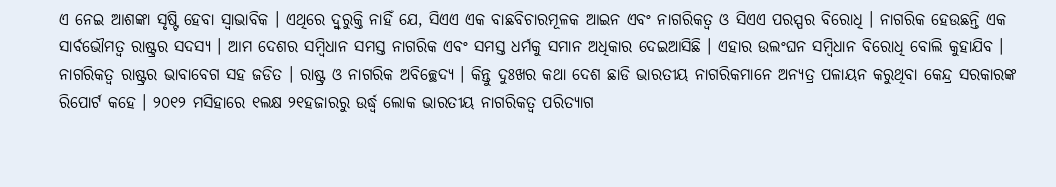ଏ ନେଇ ଆଶଙ୍କା ସୃଷ୍ଟି ହେବା ସ୍ୱାଭାବିକ । ଏଥିରେ ଦ୍ୱୁରୁକ୍ତି ନାହିଁ ଯେ, ସିଏଏ ଏକ ବାଛବିଚାରମୂଳକ ଆଇନ ଏବଂ ନାଗରିକତ୍ୱ ଓ ସିଏଏ ପରସ୍ପର ବିରୋଧି । ନାଗରିକ ହେଉଛନ୍ତି ଏକ ସାର୍ବଭୌମତ୍ୱ ରାଷ୍ଟ୍ରର ସଦସ୍ୟ । ଆମ ଦେଶର ସମ୍ବିଧାନ ସମସ୍ତ ନାଗରିକ ଏବଂ ସମସ୍ତ ଧର୍ମକୁ ସମାନ ଅଧିକାର ଦେଇଆସିଛି । ଏହାର ଉଲଂଘନ ସମ୍ବିଧାନ ବିରୋଧି ବୋଲି କୁହାଯିବ । ନାଗରିକତ୍ୱ ରାଷ୍ଟ୍ରର ଭାବାବେଗ ସହ ଜଡିତ । ରାଷ୍ଟ୍ର ଓ ନାଗରିକ ଅବିଚ୍ଛେଦ୍ୟ । କିନ୍ତୁ ଦୁଃଖର କଥା ଦେଶ ଛାଡି ଭାରତୀୟ ନାଗରିକମାନେ ଅନ୍ୟତ୍ର ପଳାୟନ କରୁଥିବା କେନ୍ଦ୍ର ସରକାରଙ୍କ ରିପୋର୍ଟ କହେ । ୨୦୧୨ ମସିହାରେ ୧ଲକ୍ଷ ୨୧ହଜାରରୁ ଉର୍ଦ୍ଧ୍ୱ ଲୋକ ଭାରତୀୟ ନାଗରିକତ୍ୱ ପରିତ୍ୟାଗ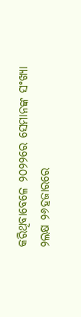କରିଥିବାବେଳେ ୨୦୨୨ରେ ସେମାନଙ୍କ ସଂଖ୍ୟା ୨ଲକ୍ଷ ୨୬ହଜାରରେ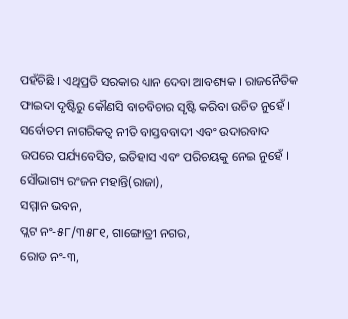ପହଁଚିଛି । ଏଥିପ୍ରତି ସରକାର ଧ୍ୟାନ ଦେବା ଆବଶ୍ୟକ । ରାଜନୈତିକ ଫାଇଦା ଦୃଷ୍ଟିରୁ କୌଣସି ବାଚବିଚାର ସୃଷ୍ଟି କରିବା ଉଚିତ ନୁହେଁ । ସର୍ବୋତମ ନାଗରିକତ୍ୱ ନୀତି ବାସ୍ତବବାଦୀ ଏବଂ ଉଦାରବାଦ ଉପରେ ପର୍ଯ୍ୟବେସିତ, ଇତିହାସ ଏବଂ ପରିଚୟକୁ ନେଇ ନୁହେଁ ।
ସୌଭାଗ୍ୟ ରଂଜନ ମହାନ୍ତି(ରାଜା),
ସମ୍ମାନ ଭବନ,
ପ୍ଲଟ ନଂ-୫୮/୩୫୮୧, ଗାଙ୍ଗୋତ୍ରୀ ନଗର,
ରୋଡ ନଂ-୩,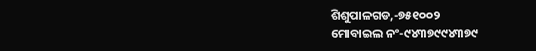ଶିଶୁପାଳଗଡ,-୭୫୧୦୦୨
ମୋବାଇଲ ନଂ-୯୪୩୭୯୯୪୩୭୯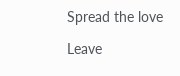Spread the love

Leave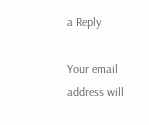a Reply

Your email address will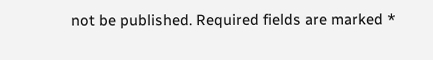not be published. Required fields are marked *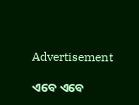Advertisement

ଏବେ ଏବେ